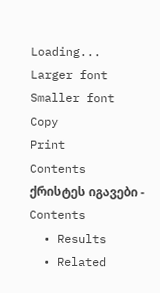Loading...
Larger font
Smaller font
Copy
Print
Contents
ქრისტეს იგავები - Contents
  • Results
  • Related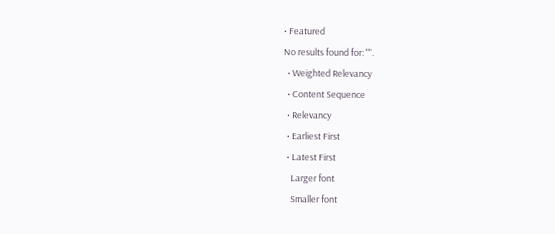• Featured
No results found for: "".
  • Weighted Relevancy
  • Content Sequence
  • Relevancy
  • Earliest First
  • Latest First
    Larger font
    Smaller font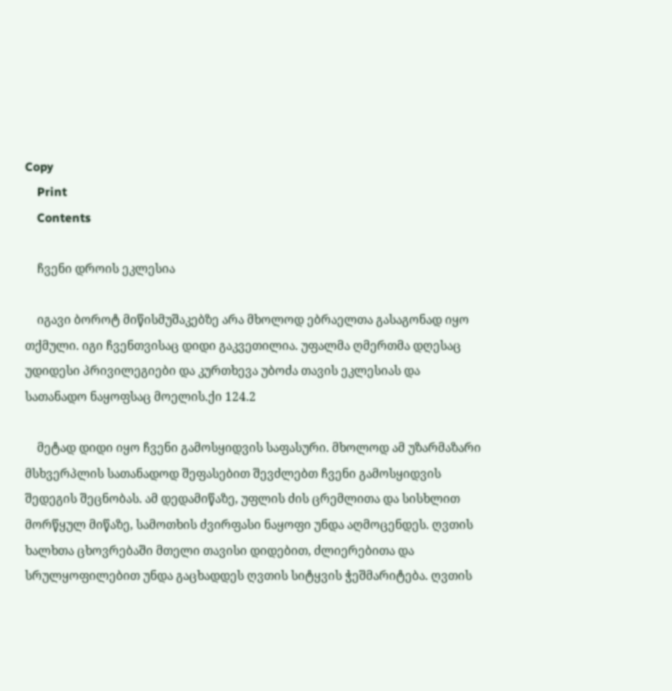Copy
    Print
    Contents

    ჩვენი დროის ეკლესია

    იგავი ბოროტ მიწისმუშაკებზე არა მხოლოდ ებრაელთა გასაგონად იყო თქმული. იგი ჩვენთვისაც დიდი გაკვეთილია. უფალმა ღმერთმა დღესაც უდიდესი პრივილეგიები და კურთხევა უბოძა თავის ეკლესიას და სათანადო ნაყოფსაც მოელის.ქი 124.2

    მეტად დიდი იყო ჩვენი გამოსყიდვის საფასური. მხოლოდ ამ უზარმაზარი მსხვერპლის სათანადოდ შეფასებით შევძლებთ ჩვენი გამოსყიდვის შედეგის შეცნობას. ამ დედამიწაზე, უფლის ძის ცრემლითა და სისხლით მორწყულ მიწაზე, სამოთხის ძვირფასი ნაყოფი უნდა აღმოცენდეს. ღვთის ხალხთა ცხოვრებაში მთელი თავისი დიდებით, ძლიერებითა და სრულყოფილებით უნდა გაცხადდეს ღვთის სიტყვის ჭეშმარიტება. ღვთის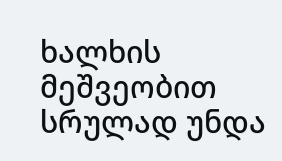ხალხის მეშვეობით სრულად უნდა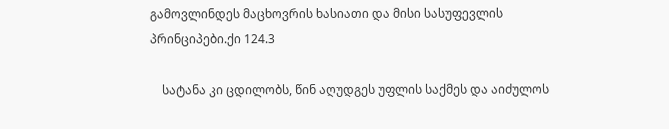გამოვლინდეს მაცხოვრის ხასიათი და მისი სასუფევლის პრინციპები.ქი 124.3

    სატანა კი ცდილობს, წინ აღუდგეს უფლის საქმეს და აიძულოს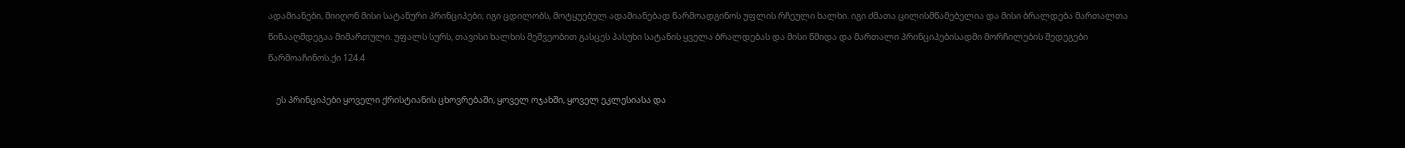ადამიანები, მიიღონ მისი სატანური პრინციპები; იგი ცდილობს, მოტყუებულ ადამიანებად წარმოადგინოს უფლის რჩეული ხალხი. იგი ძმათა ცილისმწამებელია და მისი ბრალდება მართალთა წინააღმდეგაა მიმართული. უფალს სურს, თავისი ხალხის მეშვეობით გასცეს პასუხი სატანის ყველა ბრალდებას და მისი წმიდა და მართალი პრინციპებისადმი მორჩილების შედეგები წარმოაჩინოს.ქი 124.4

    ეს პრინციპები ყოველი ქრისტიანის ცხოვრებაში, ყოველ ოჯახში, ყოველ ეკლესიასა და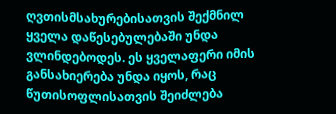ღვთისმსახურებისათვის შექმნილ ყველა დაწესებულებაში უნდა ვლინდებოდეს. ეს ყველაფერი იმის განსახიერება უნდა იყოს, რაც წუთისოფლისათვის შეიძლება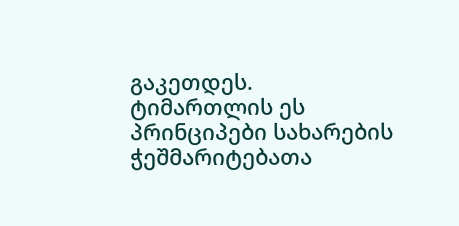გაკეთდეს. ტიმართლის ეს პრინციპები სახარების ჭეშმარიტებათა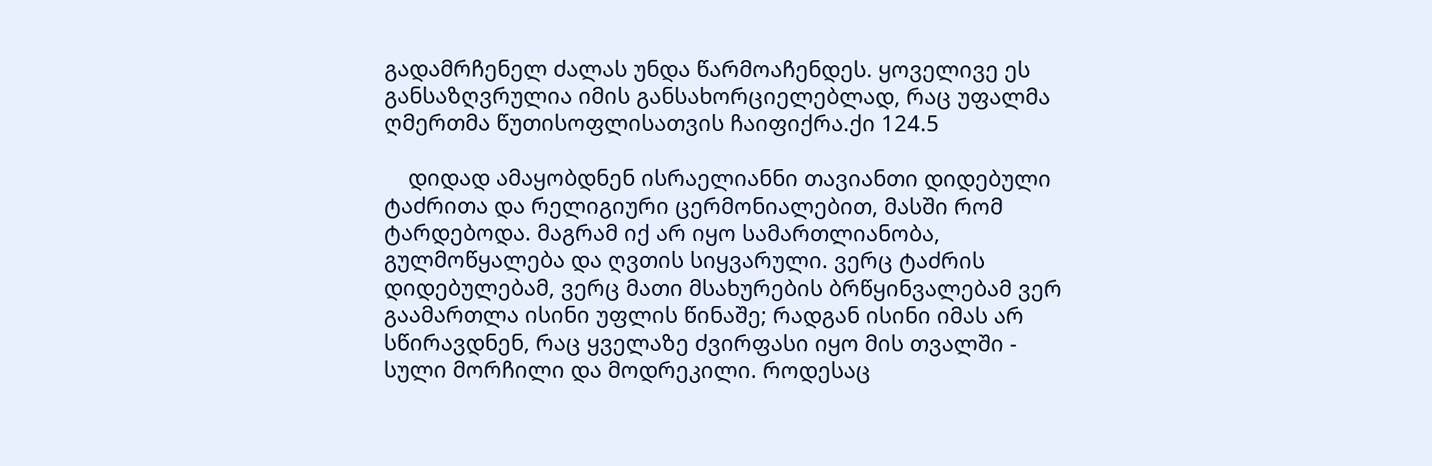გადამრჩენელ ძალას უნდა წარმოაჩენდეს. ყოველივე ეს განსაზღვრულია იმის განსახორციელებლად, რაც უფალმა ღმერთმა წუთისოფლისათვის ჩაიფიქრა.ქი 124.5

    დიდად ამაყობდნენ ისრაელიანნი თავიანთი დიდებული ტაძრითა და რელიგიური ცერმონიალებით, მასში რომ ტარდებოდა. მაგრამ იქ არ იყო სამართლიანობა, გულმოწყალება და ღვთის სიყვარული. ვერც ტაძრის დიდებულებამ, ვერც მათი მსახურების ბრწყინვალებამ ვერ გაამართლა ისინი უფლის წინაშე; რადგან ისინი იმას არ სწირავდნენ, რაც ყველაზე ძვირფასი იყო მის თვალში - სული მორჩილი და მოდრეკილი. როდესაც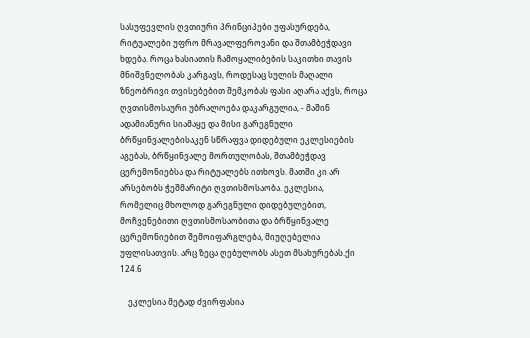სასუფევლის ღვთიური პრინციპები უფასურდება, რიტუალები უფრო მრავალფეროვანი და შთამბეჭდავი ხდება. როცა ხასიათის ჩამოყალიბების საკითხი თავის მნიშვნელობას კარგავს, როდესაც სულის მაღალი ზნეობრივი თვისებებით შემკობას ფასი აღარა აქვს, როცა ღვთისმოსაური უბრალოება დაკარგულია, - მაშინ ადამიანური სიამაყე და მისი გარეგნული ბრწყინვალებისაკენ სწრაფვა დიდებული ეკლესიების აგებას, ბრწყინვალე მორთულობას, შთამბეჭდავ ცერემონიებსა და რიტუალებს ითხოვს. მათში კი არ არსებობს ჭეშმარიტი ღვთისმოსაობა. ეკლესია, რომელიც მხოლოდ გარეგნული დიდებულებით, მოჩვენებითი ღვთისმოსაობითა და ბრწყინვალე ცერემონიებით შემოიფარგლება, მიუღებელია უფლისათვის. არც ზეცა ღებულობს ასეთ მსახურებას.ქი 124.6

    ეკლესია მეტად ძვირფასია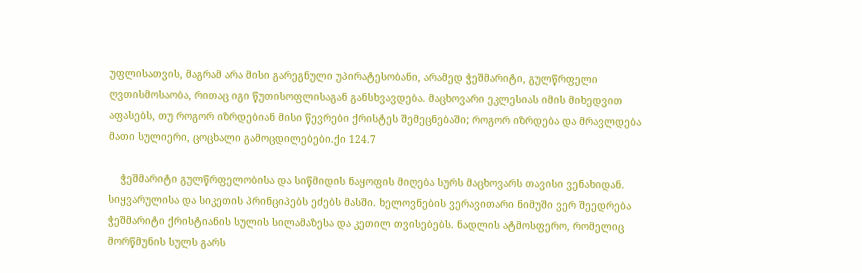უფლისათვის, მაგრამ არა მისი გარეგნული უპირატესობანი, არამედ ჭეშმარიტი, გულწრფელი ღვთისმოსაობა, რითაც იგი წუთისოფლისაგან განსხვავდება. მაცხოვარი ეკლესიას იმის მიხედვით აფასებს, თუ როგორ იზრდებიან მისი წევრები ქრისტეს შემეცნებაში; როგორ იზრდება და მრავლდება მათი სულიერი, ცოცხალი გამოცდილებები.ქი 124.7

    ჭეშმარიტი გულწრფელობისა და სიწმიდის ნაყოფის მიღება სურს მაცხოვარს თავისი ვენახიდან. სიყვარულისა და სიკეთის პრინციპებს ეძებს მასში. ხელოვნების ვერავითარი ნიმუში ვერ შეედრება ჭეშმარიტი ქრისტიანის სულის სილამაზესა და კეთილ თვისებებს. ნადლის ატმოსფერო, რომელიც მორწმუნის სულს გარს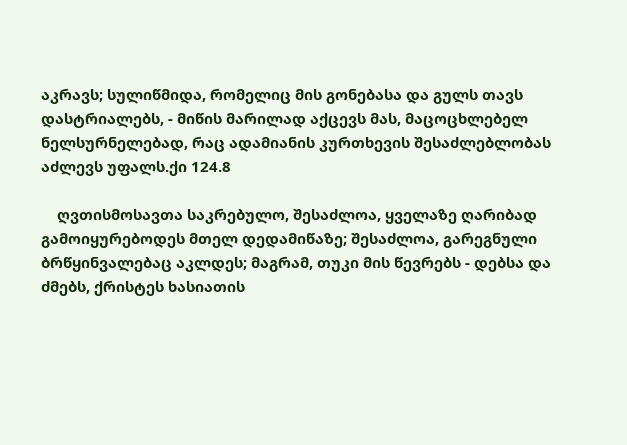აკრავს; სულიწმიდა, რომელიც მის გონებასა და გულს თავს დასტრიალებს, - მიწის მარილად აქცევს მას, მაცოცხლებელ ნელსურნელებად, რაც ადამიანის კურთხევის შესაძლებლობას აძლევს უფალს.ქი 124.8

    ღვთისმოსავთა საკრებულო, შესაძლოა, ყველაზე ღარიბად გამოიყურებოდეს მთელ დედამიწაზე; შესაძლოა, გარეგნული ბრწყინვალებაც აკლდეს; მაგრამ, თუკი მის წევრებს - დებსა და ძმებს, ქრისტეს ხასიათის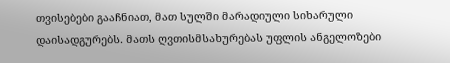თვისებები გააჩნიათ, მათ სულში მარადიული სიხარული დაისადგურებს. მათს ღვთისმსახურებას უფლის ანგელოზები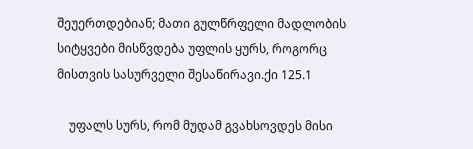შეუერთდებიან; მათი გულწრფელი მადლობის სიტყვები მისწვდება უფლის ყურს, როგორც მისთვის სასურველი შესაწირავი.ქი 125.1

    უფალს სურს, რომ მუდამ გვახსოვდეს მისი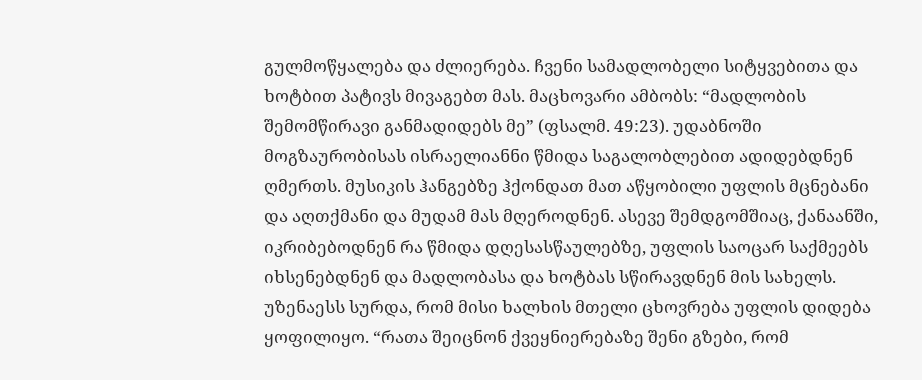გულმოწყალება და ძლიერება. ჩვენი სამადლობელი სიტყვებითა და ხოტბით პატივს მივაგებთ მას. მაცხოვარი ამბობს: “მადლობის შემომწირავი განმადიდებს მე” (ფსალმ. 49:23). უდაბნოში მოგზაურობისას ისრაელიანნი წმიდა საგალობლებით ადიდებდნენ ღმერთს. მუსიკის ჰანგებზე ჰქონდათ მათ აწყობილი უფლის მცნებანი და აღთქმანი და მუდამ მას მღეროდნენ. ასევე შემდგომშიაც, ქანაანში, იკრიბებოდნენ რა წმიდა დღესასწაულებზე, უფლის საოცარ საქმეებს იხსენებდნენ და მადლობასა და ხოტბას სწირავდნენ მის სახელს. უზენაესს სურდა, რომ მისი ხალხის მთელი ცხოვრება უფლის დიდება ყოფილიყო. “რათა შეიცნონ ქვეყნიერებაზე შენი გზები, რომ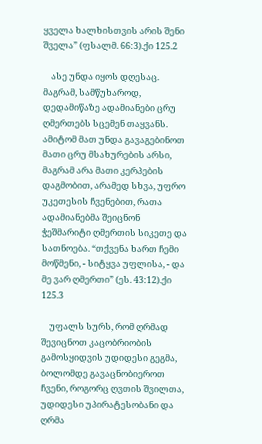ყველა ხალხისთვის არის შენი შველა” (ფსალმ. 66:3).ქი 125.2

    ასე უნდა იყოს დღესაც. მაგრამ, სამწუხაროდ, დედამიწაზე ადამიანები ცრუ ღმერთებს სცემენ თაყვანს. ამიტომ მათ უნდა გავაგებინოთ მათი ცრუ მსახურების არსი, მაგრამ არა მათი კერპების დაგმობით, არამედ სხვა, უფრო უკეთესის ჩვენებით, რათა ადამიანებმა შეიცნონ ჭეშმარიტი ღმერთის სიკეთე და სათნოება. “თქვენა ხართ ჩემი მოწმენი, - სიტყვა უფლისა, - და მე ვარ ღმერთი” (ეს. 43:12).ქი 125.3

    უფალს სურს, რომ ღრმად შევიცნოთ კაცობრიობის გამოსყიდვის უდიდესი გეგმა, ბოლომდე გავაცნობიეროთ ჩვენი, როგორც ღვთის შვილთა, უდიდესი უპირატესობანი და ღრმა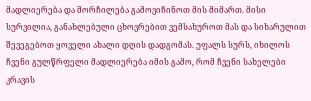მადლიერება და მორჩილება გამოვიჩინოთ მის მიმართ. მისი სურვილია, განახლებული ცხოვრებით ვემსახუროთ მას და სიხარულით შევეგებოთ ყოველი ახალი დღის დადგომას. უფალს სურს, იხილოს ჩვენი გულწრფელი მადლიერება იმის გამო, რომ ჩვენი სახელები კრავის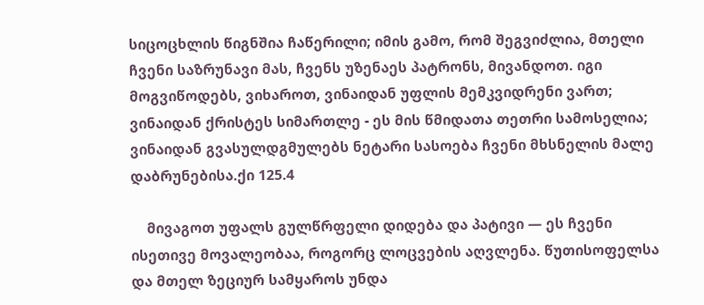სიცოცხლის წიგნშია ჩაწერილი; იმის გამო, რომ შეგვიძლია, მთელი ჩვენი საზრუნავი მას, ჩვენს უზენაეს პატრონს, მივანდოთ. იგი მოგვიწოდებს, ვიხაროთ, ვინაიდან უფლის მემკვიდრენი ვართ; ვინაიდან ქრისტეს სიმართლე - ეს მის წმიდათა თეთრი სამოსელია; ვინაიდან გვასულდგმულებს ნეტარი სასოება ჩვენი მხსნელის მალე დაბრუნებისა.ქი 125.4

    მივაგოთ უფალს გულწრფელი დიდება და პატივი — ეს ჩვენი ისეთივე მოვალეობაა, როგორც ლოცვების აღვლენა. წუთისოფელსა და მთელ ზეციურ სამყაროს უნდა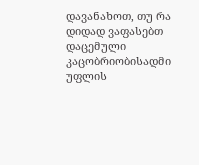დავანახოთ, თუ რა დიდად ვაფასებთ დაცემული კაცობრიობისადმი უფლის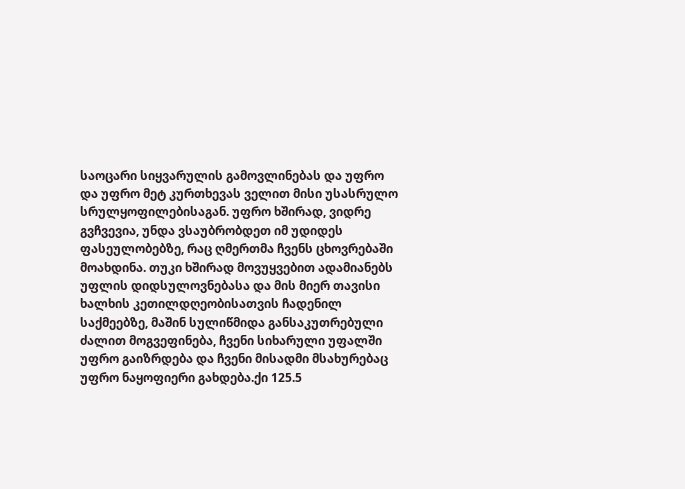საოცარი სიყვარულის გამოვლინებას და უფრო და უფრო მეტ კურთხევას ველით მისი უსასრულო სრულყოფილებისაგან. უფრო ხშირად, ვიდრე გვჩვევია, უნდა ვსაუბრობდეთ იმ უდიდეს ფასეულობებზე, რაც ღმერთმა ჩვენს ცხოვრებაში მოახდინა. თუკი ხშირად მოვუყვებით ადამიანებს უფლის დიდსულოვნებასა და მის მიერ თავისი ხალხის კეთილდღეობისათვის ჩადენილ საქმეებზე, მაშინ სულიწმიდა განსაკუთრებული ძალით მოგვეფინება, ჩვენი სიხარული უფალში უფრო გაიზრდება და ჩვენი მისადმი მსახურებაც უფრო ნაყოფიერი გახდება.ქი 125.5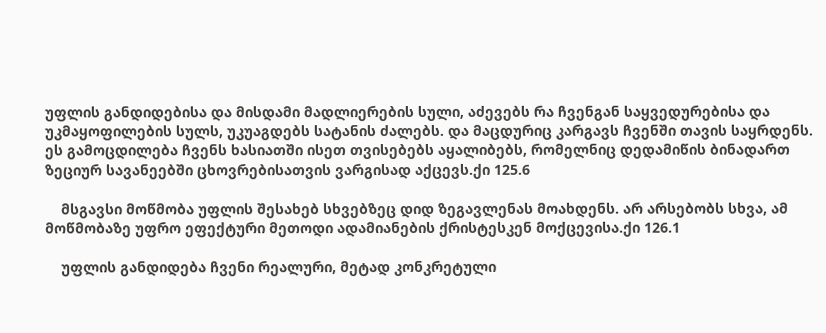უფლის განდიდებისა და მისდამი მადლიერების სული, აძევებს რა ჩვენგან საყვედურებისა და უკმაყოფილების სულს, უკუაგდებს სატანის ძალებს. და მაცდურიც კარგავს ჩვენში თავის საყრდენს. ეს გამოცდილება ჩვენს ხასიათში ისეთ თვისებებს აყალიბებს, რომელნიც დედამიწის ბინადართ ზეციურ სავანეებში ცხოვრებისათვის ვარგისად აქცევს.ქი 125.6

    მსგავსი მოწმობა უფლის შესახებ სხვებზეც დიდ ზეგავლენას მოახდენს. არ არსებობს სხვა, ამ მოწმობაზე უფრო ეფექტური მეთოდი ადამიანების ქრისტესკენ მოქცევისა.ქი 126.1

    უფლის განდიდება ჩვენი რეალური, მეტად კონკრეტული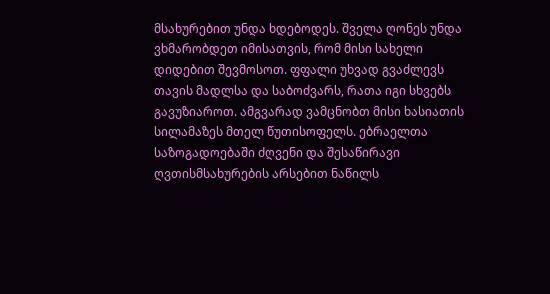მსახურებით უნდა ხდებოდეს. შველა ღონეს უნდა ვხმარობდეთ იმისათვის, რომ მისი სახელი დიდებით შევმოსოთ. ფფალი უხვად გვაძლევს თავის მადლსა და საბოძვარს, რათა იგი სხვებს გავუზიაროთ. ამგვარად ვამცნობთ მისი ხასიათის სილამაზეს მთელ წუთისოფელს. ებრაელთა საზოგადოებაში ძღვენი და შესაწირავი ღვთისმსახურების არსებით ნაწილს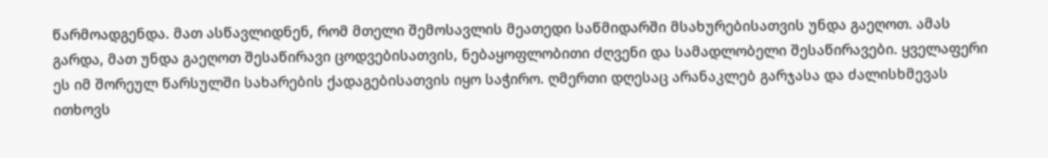წარმოადგენდა. მათ ასწავლიდნენ, რომ მთელი შემოსავლის მეათედი საწმიდარში მსახურებისათვის უნდა გაეღოთ. ამას გარდა, მათ უნდა გაეღოთ შესაწირავი ცოდვებისათვის, ნებაყოფლობითი ძღვენი და სამადლობელი შესაწირავები. ყველაფერი ეს იმ შორეულ წარსულში სახარების ქადაგებისათვის იყო საჭირო. ღმერთი დღესაც არანაკლებ გარჯასა და ძალისხმევას ითხოვს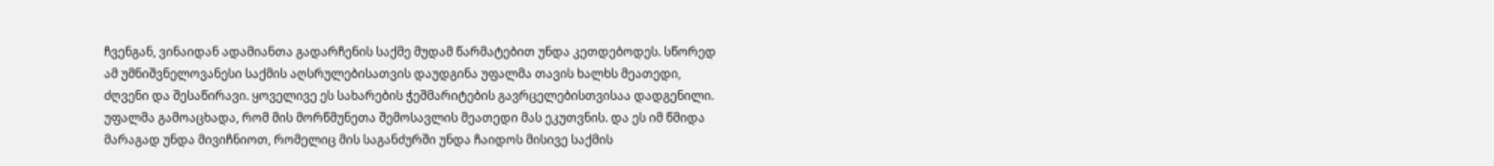ჩვენგან, ვინაიდან ადამიანთა გადარჩენის საქმე მუდამ წარმატებით უნდა კეთდებოდეს. სწორედ ამ უმნიშვნელოვანესი საქმის აღსრულებისათვის დაუდგინა უფალმა თავის ხალხს მეათედი, ძღვენი და შესაწირავი. ყოველივე ეს სახარების ჭეშმარიტების გავრცელებისთვისაა დადგენილი. უფალმა გამოაცხადა, რომ მის მორწმუნეთა შემოსავლის მეათედი მას ეკუთვნის. და ეს იმ წმიდა მარაგად უნდა მივიჩნიოთ, რომელიც მის საგანძურში უნდა ჩაიდოს მისივე საქმის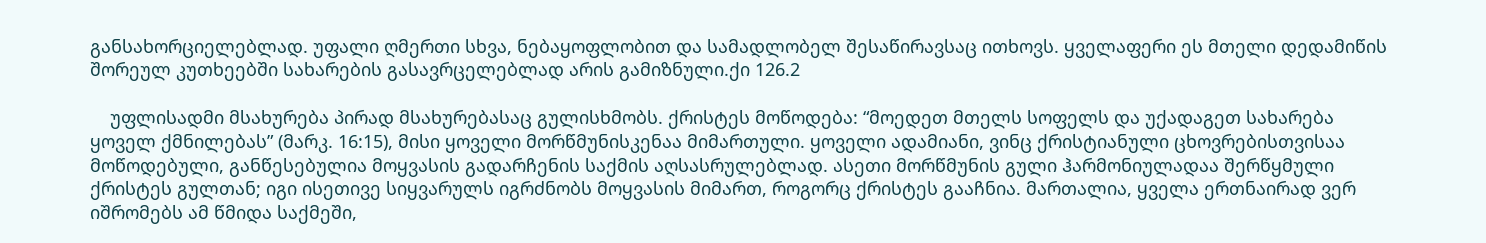განსახორციელებლად. უფალი ღმერთი სხვა, ნებაყოფლობით და სამადლობელ შესაწირავსაც ითხოვს. ყველაფერი ეს მთელი დედამიწის შორეულ კუთხეებში სახარების გასავრცელებლად არის გამიზნული.ქი 126.2

    უფლისადმი მსახურება პირად მსახურებასაც გულისხმობს. ქრისტეს მოწოდება: “მოედეთ მთელს სოფელს და უქადაგეთ სახარება ყოველ ქმნილებას” (მარკ. 16:15), მისი ყოველი მორწმუნისკენაა მიმართული. ყოველი ადამიანი, ვინც ქრისტიანული ცხოვრებისთვისაა მოწოდებული, განწესებულია მოყვასის გადარჩენის საქმის აღსასრულებლად. ასეთი მორწმუნის გული ჰარმონიულადაა შერწყმული ქრისტეს გულთან; იგი ისეთივე სიყვარულს იგრძნობს მოყვასის მიმართ, როგორც ქრისტეს გააჩნია. მართალია, ყველა ერთნაირად ვერ იშრომებს ამ წმიდა საქმეში,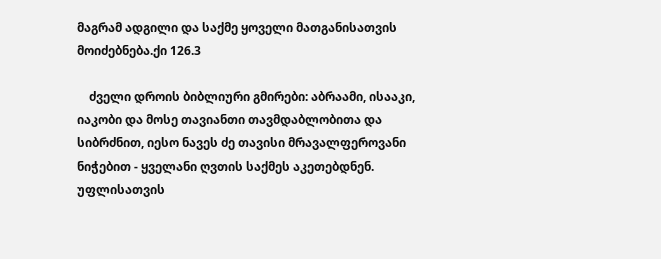მაგრამ ადგილი და საქმე ყოველი მათგანისათვის მოიძებნება.ქი 126.3

    ძველი დროის ბიბლიური გმირები: აბრაამი, ისააკი, იაკობი და მოსე თავიანთი თავმდაბლობითა და სიბრძნით, იესო ნავეს ძე თავისი მრავალფეროვანი ნიჭებით - ყველანი ღვთის საქმეს აკეთებდნენ. უფლისათვის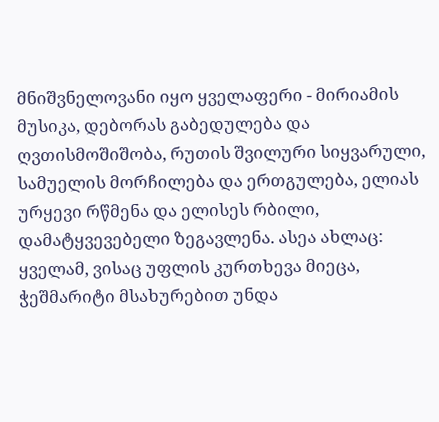მნიშვნელოვანი იყო ყველაფერი - მირიამის მუსიკა, დებორას გაბედულება და ღვთისმოშიშობა, რუთის შვილური სიყვარული, სამუელის მორჩილება და ერთგულება, ელიას ურყევი რწმენა და ელისეს რბილი, დამატყვევებელი ზეგავლენა. ასეა ახლაც: ყველამ, ვისაც უფლის კურთხევა მიეცა, ჭეშმარიტი მსახურებით უნდა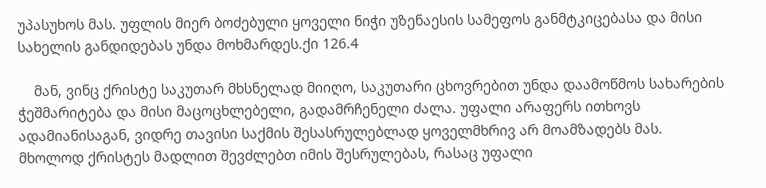უპასუხოს მას. უფლის მიერ ბოძებული ყოველი ნიჭი უზენაესის სამეფოს განმტკიცებასა და მისი სახელის განდიდებას უნდა მოხმარდეს.ქი 126.4

    მან, ვინც ქრისტე საკუთარ მხსნელად მიიღო, საკუთარი ცხოვრებით უნდა დაამოწმოს სახარების ჭეშმარიტება და მისი მაცოცხლებელი, გადამრჩენელი ძალა. უფალი არაფერს ითხოვს ადამიანისაგან, ვიდრე თავისი საქმის შესასრულებლად ყოველმხრივ არ მოამზადებს მას. მხოლოდ ქრისტეს მადლით შევძლებთ იმის შესრულებას, რასაც უფალი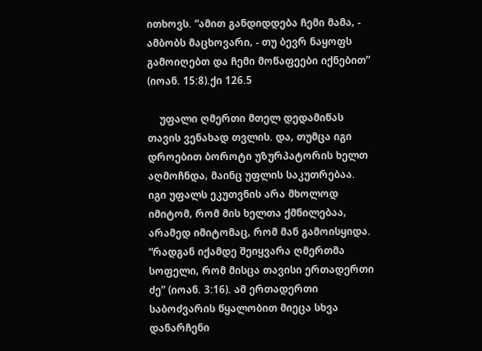ითხოვს. “ამით განდიდდება ჩემი მამა, - ამბობს მაცხოვარი, - თუ ბევრ ნაყოფს გამოიღებთ და ჩემი მოწაფეები იქნებით” (იოან. 15:8).ქი 126.5

    უფალი ღმერთი მთელ დედამიწას თავის ვენახად თვლის. და, თუმცა იგი დროებით ბოროტი უზურპატორის ხელთ აღმოჩნდა, მაინც უფლის საკუთრებაა. იგი უფალს ეკუთვნის არა მხოლოდ იმიტომ, რომ მის ხელთა ქმნილებაა, არამედ იმიტომაც, რომ მან გამოისყიდა. “რადგან იქამდე შეიყვარა ღმერთმა სოფელი, რომ მისცა თავისი ერთადერთი ძე” (იოან. 3:16). ამ ერთადერთი საბოძვარის წყალობით მიეცა სხვა დანარჩენი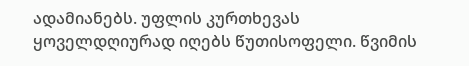ადამიანებს. უფლის კურთხევას ყოველდღიურად იღებს წუთისოფელი. წვიმის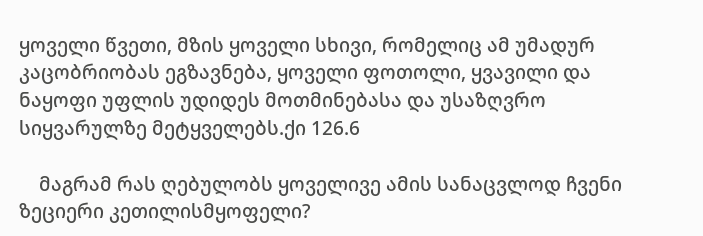ყოველი წვეთი, მზის ყოველი სხივი, რომელიც ამ უმადურ კაცობრიობას ეგზავნება, ყოველი ფოთოლი, ყვავილი და ნაყოფი უფლის უდიდეს მოთმინებასა და უსაზღვრო სიყვარულზე მეტყველებს.ქი 126.6

    მაგრამ რას ღებულობს ყოველივე ამის სანაცვლოდ ჩვენი ზეციერი კეთილისმყოფელი?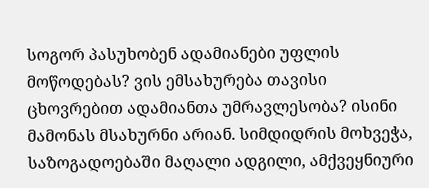სოგორ პასუხობენ ადამიანები უფლის მოწოდებას? ვის ემსახურება თავისი ცხოვრებით ადამიანთა უმრავლესობა? ისინი მამონას მსახურნი არიან. სიმდიდრის მოხვეჭა, საზოგადოებაში მაღალი ადგილი, ამქვეყნიური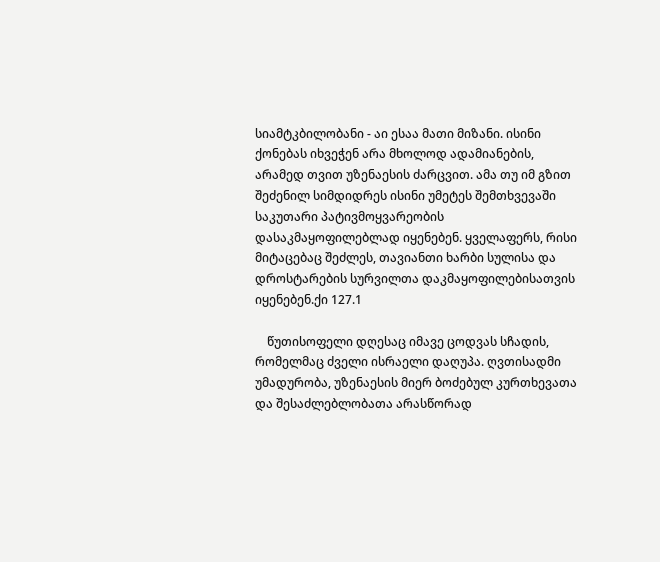სიამტკბილობანი - აი ესაა მათი მიზანი. ისინი ქონებას იხვეჭენ არა მხოლოდ ადამიანების, არამედ თვით უზენაესის ძარცვით. ამა თუ იმ გზით შეძენილ სიმდიდრეს ისინი უმეტეს შემთხვევაში საკუთარი პატივმოყვარეობის დასაკმაყოფილებლად იყენებენ. ყველაფერს, რისი მიტაცებაც შეძლეს, თავიანთი ხარბი სულისა და დროსტარების სურვილთა დაკმაყოფილებისათვის იყენებენ.ქი 127.1

    წუთისოფელი დღესაც იმავე ცოდვას სჩადის, რომელმაც ძველი ისრაელი დაღუპა. ღვთისადმი უმადურობა, უზენაესის მიერ ბოძებულ კურთხევათა და შესაძლებლობათა არასწორად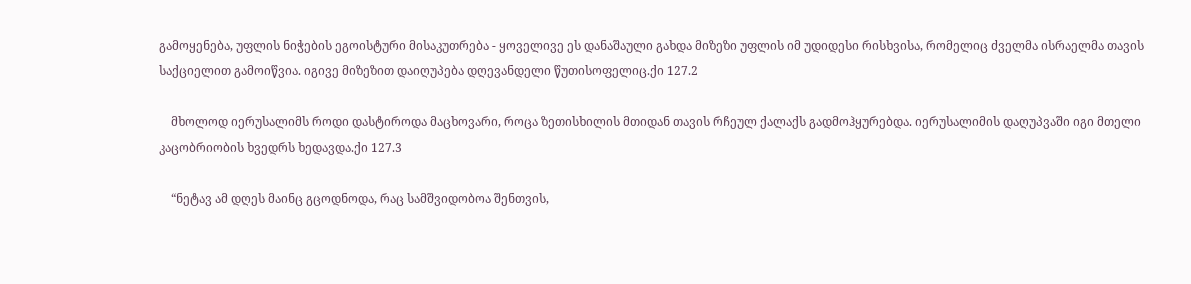გამოყენება, უფლის ნიჭების ეგოისტური მისაკუთრება - ყოველივე ეს დანაშაული გახდა მიზეზი უფლის იმ უდიდესი რისხვისა, რომელიც ძველმა ისრაელმა თავის საქციელით გამოიწვია. იგივე მიზეზით დაიღუპება დღევანდელი წუთისოფელიც.ქი 127.2

    მხოლოდ იერუსალიმს როდი დასტიროდა მაცხოვარი, როცა ზეთისხილის მთიდან თავის რჩეულ ქალაქს გადმოჰყურებდა. იერუსალიმის დაღუპვაში იგი მთელი კაცობრიობის ხვედრს ხედავდა.ქი 127.3

    “ნეტავ ამ დღეს მაინც გცოდნოდა, რაც სამშვიდობოა შენთვის,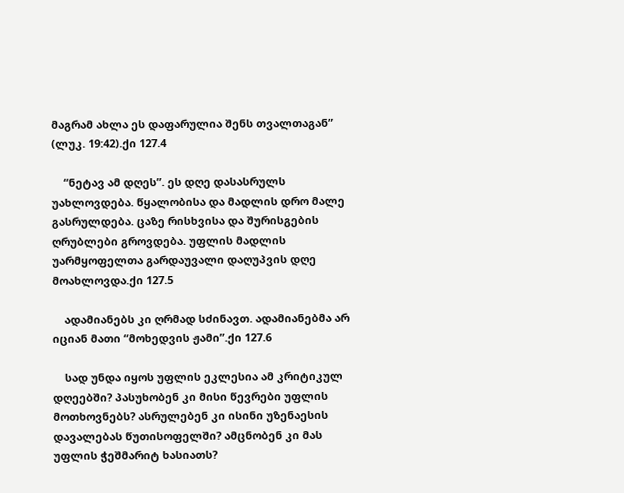მაგრამ ახლა ეს დაფარულია შენს თვალთაგან” (ლუკ. 19:42).ქი 127.4

    “ნეტავ ამ დღეს”. ეს დღე დასასრულს უახლოვდება. წყალობისა და მადლის დრო მალე გასრულდება. ცაზე რისხვისა და შურისგების ღრუბლები გროვდება. უფლის მადლის უარმყოფელთა გარდაუვალი დაღუპვის დღე მოახლოვდა.ქი 127.5

    ადამიანებს კი ღრმად სძინავთ. ადამიანებმა არ იციან მათი “მოხედვის ჟამი”.ქი 127.6

    სად უნდა იყოს უფლის ეკლესია ამ კრიტიკულ დღეებში? პასუხობენ კი მისი წევრები უფლის მოთხოვნებს? ასრულებენ კი ისინი უზენაესის დავალებას წუთისოფელში? ამცნობენ კი მას უფლის ჭეშმარიტ ხასიათს?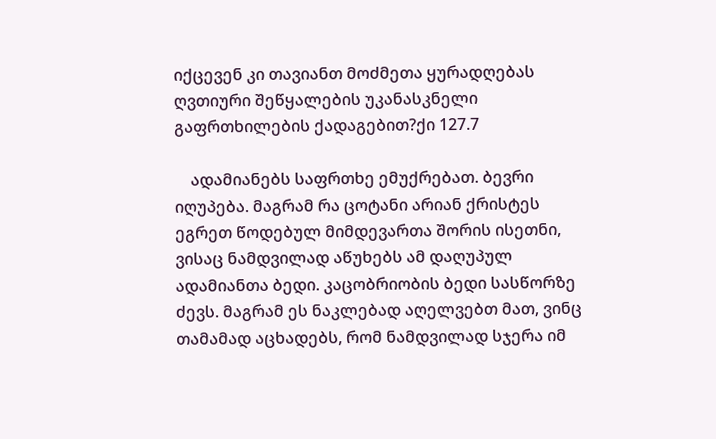იქცევენ კი თავიანთ მოძმეთა ყურადღებას ღვთიური შეწყალების უკანასკნელი გაფრთხილების ქადაგებით?ქი 127.7

    ადამიანებს საფრთხე ემუქრებათ. ბევრი იღუპება. მაგრამ რა ცოტანი არიან ქრისტეს ეგრეთ წოდებულ მიმდევართა შორის ისეთნი, ვისაც ნამდვილად აწუხებს ამ დაღუპულ ადამიანთა ბედი. კაცობრიობის ბედი სასწორზე ძევს. მაგრამ ეს ნაკლებად აღელვებთ მათ, ვინც თამამად აცხადებს, რომ ნამდვილად სჯერა იმ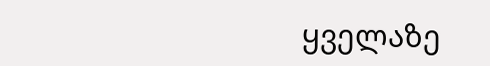ყველაზე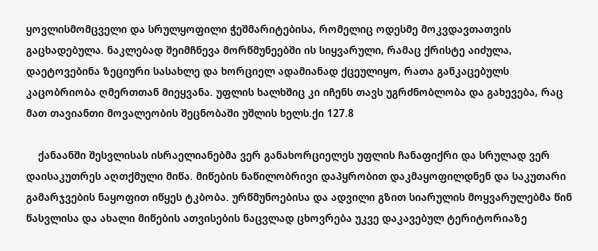ყოვლისმომცველი და სრულყოფილი ჭეშმარიტებისა, რომელიც ოდესმე მოკვდავთათვის გაცხადებულა. ნაკლებად შეიმჩნევა მორწმუნეებში ის სიყვარული, რამაც ქრისტე აიძულა, დაეტოვებინა ზეციური სასახლე და ხორციელ ადამიანად ქცეულიყო, რათა განკაცებულს კაცობრიობა ღმერთთან მიეყვანა. უფლის ხალხშიც კი იჩენს თავს უგრძნობლობა და გახევება, რაც მათ თავიანთი მოვალეობის შეცნობაში უშლის ხელს.ქი 127.8

    ქანაანში შესვლისას ისრაელიანებმა ვერ განახორციელეს უფლის ჩანაფიქრი და სრულად ვერ დაისაკუთრეს აღთქმული მიწა. მიწების ნაწილობრივი დაპყრობით დაკმაყოფილდნენ და საკუთარი გამარჯვების ნაყოფით იწყეს ტკბობა. ურწმუნოებისა და ადვილი გზით სიარულის მოყვარულებმა წინ წასვლისა და ახალი მიწების ათვისების ნაცვლად ცხოვრება უკვე დაკავებულ ტერიტორიაზე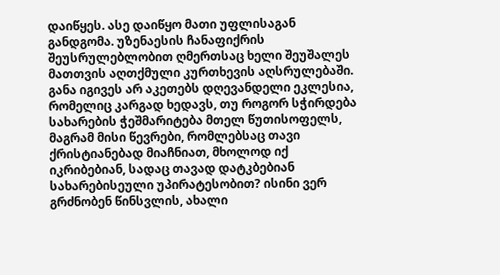დაიწყეს. ასე დაიწყო მათი უფლისაგან განდგომა. უზენაესის ჩანაფიქრის შეუსრულებლობით ღმერთსაც ხელი შეუშალეს მათთვის აღთქმული კურთხევის აღსრულებაში. განა იგივეს არ აკეთებს დღევანდელი ეკლესია, რომელიც კარგად ხედავს, თუ როგორ სჭირდება სახარების ჭეშმარიტება მთელ წუთისოფელს, მაგრამ მისი წევრები, რომლებსაც თავი ქრისტიანებად მიაჩნიათ, მხოლოდ იქ იკრიბებიან, სადაც თავად დატკბებიან სახარებისეული უპირატესობით? ისინი ვერ გრძნობენ წინსვლის, ახალი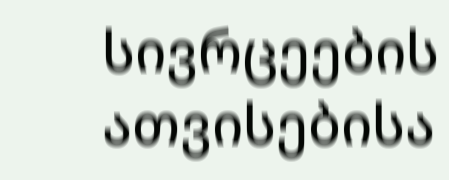სივრცეების ათვისებისა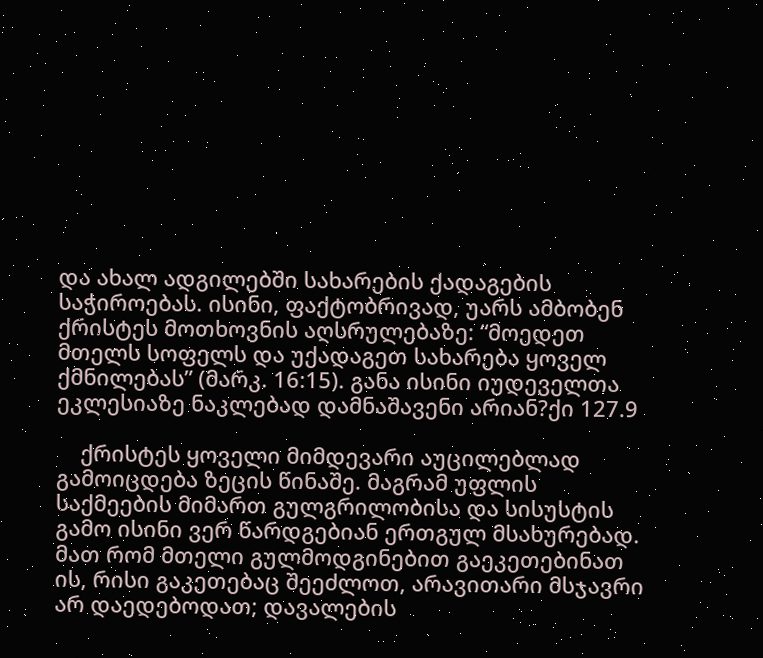და ახალ ადგილებში სახარების ქადაგების საჭიროებას. ისინი, ფაქტობრივად, უარს ამბობენ ქრისტეს მოთხოვნის აღსრულებაზე: “მოედეთ მთელს სოფელს და უქადაგეთ სახარება ყოველ ქმნილებას” (მარკ. 16:15). განა ისინი იუდეველთა ეკლესიაზე ნაკლებად დამნაშავენი არიან?ქი 127.9

    ქრისტეს ყოველი მიმდევარი აუცილებლად გამოიცდება ზეცის წინაშე. მაგრამ უფლის საქმეების მიმართ გულგრილობისა და სისუსტის გამო ისინი ვერ წარდგებიან ერთგულ მსახურებად. მათ რომ მთელი გულმოდგინებით გაეკეთებინათ ის, რისი გაკეთებაც შეეძლოთ, არავითარი მსჯავრი არ დაედებოდათ; დავალების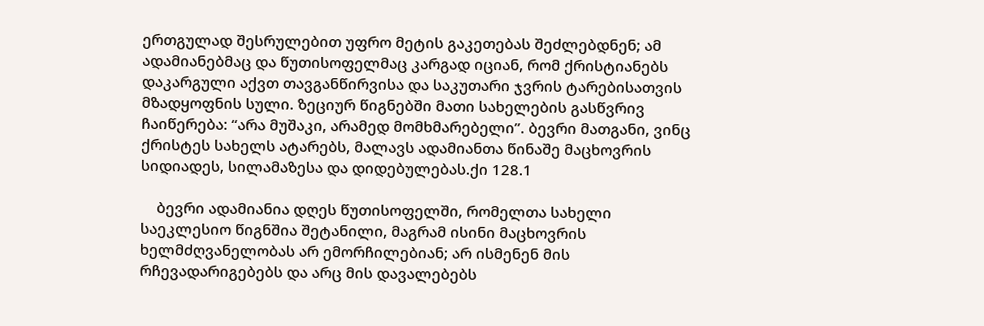ერთგულად შესრულებით უფრო მეტის გაკეთებას შეძლებდნენ; ამ ადამიანებმაც და წუთისოფელმაც კარგად იციან, რომ ქრისტიანებს დაკარგული აქვთ თავგანწირვისა და საკუთარი ჯვრის ტარებისათვის მზადყოფნის სული. ზეციურ წიგნებში მათი სახელების გასწვრივ ჩაიწერება: “არა მუშაკი, არამედ მომხმარებელი”. ბევრი მათგანი, ვინც ქრისტეს სახელს ატარებს, მალავს ადამიანთა წინაშე მაცხოვრის სიდიადეს, სილამაზესა და დიდებულებას.ქი 128.1

    ბევრი ადამიანია დღეს წუთისოფელში, რომელთა სახელი საეკლესიო წიგნშია შეტანილი, მაგრამ ისინი მაცხოვრის ხელმძღვანელობას არ ემორჩილებიან; არ ისმენენ მის რჩევადარიგებებს და არც მის დავალებებს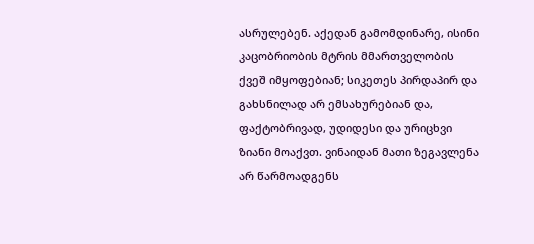ასრულებენ. აქედან გამომდინარე, ისინი კაცობრიობის მტრის მმართველობის ქვეშ იმყოფებიან; სიკეთეს პირდაპირ და გახსნილად არ ემსახურებიან და, ფაქტობრივად, უდიდესი და ურიცხვი ზიანი მოაქვთ. ვინაიდან მათი ზეგავლენა არ წარმოადგენს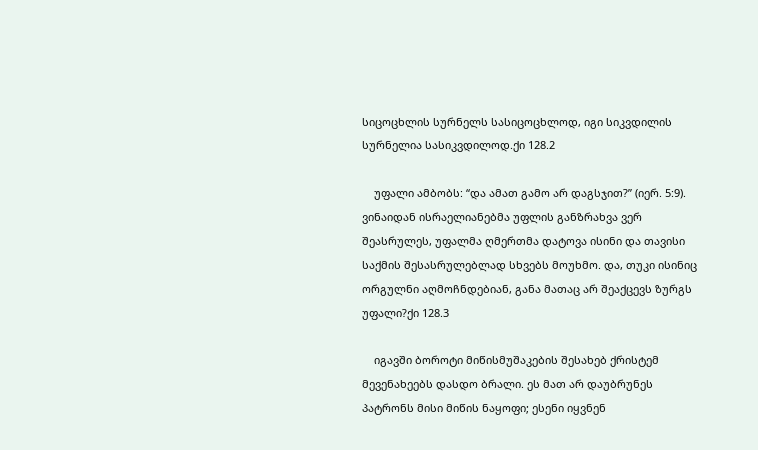სიცოცხლის სურნელს სასიცოცხლოდ, იგი სიკვდილის სურნელია სასიკვდილოდ.ქი 128.2

    უფალი ამბობს: “და ამათ გამო არ დაგსჯით?” (იერ. 5:9). ვინაიდან ისრაელიანებმა უფლის განზრახვა ვერ შეასრულეს, უფალმა ღმერთმა დატოვა ისინი და თავისი საქმის შესასრულებლად სხვებს მოუხმო. და, თუკი ისინიც ორგულნი აღმოჩნდებიან, განა მათაც არ შეაქცევს ზურგს უფალი?ქი 128.3

    იგავში ბოროტი მიწისმუშაკების შესახებ ქრისტემ მევენახეებს დასდო ბრალი. ეს მათ არ დაუბრუნეს პატრონს მისი მიწის ნაყოფი; ესენი იყვნენ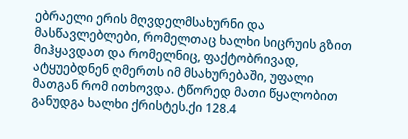ებრაელი ერის მღვდელმსახურნი და მასწავლებლები, რომელთაც ხალხი სიცრუის გზით მიჰყავდათ და რომელნიც, ფაქტობრივად, ატყუებდნენ ღმერთს იმ მსახურებაში, უფალი მათგან რომ ითხოვდა. ტწორედ მათი წყალობით განუდგა ხალხი ქრისტეს.ქი 128.4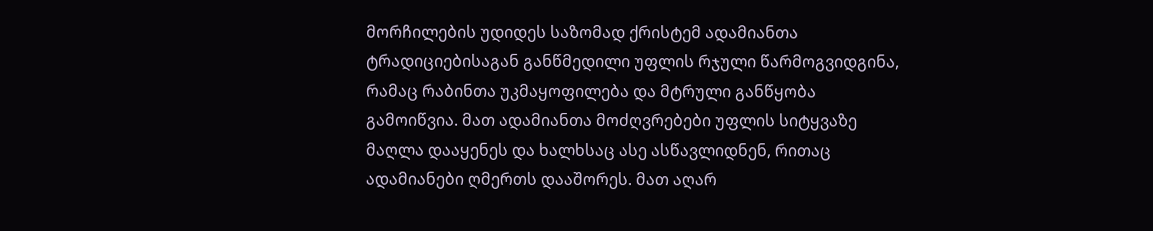მორჩილების უდიდეს საზომად ქრისტემ ადამიანთა ტრადიციებისაგან განწმედილი უფლის რჯული წარმოგვიდგინა, რამაც რაბინთა უკმაყოფილება და მტრული განწყობა გამოიწვია. მათ ადამიანთა მოძღვრებები უფლის სიტყვაზე მაღლა დააყენეს და ხალხსაც ასე ასწავლიდნენ, რითაც ადამიანები ღმერთს დააშორეს. მათ აღარ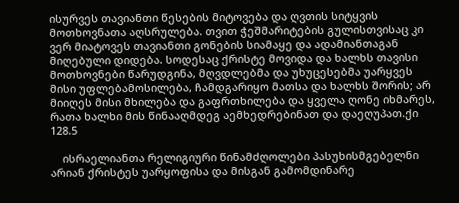ისურვეს თავიანთი წესების მიტოვება და ღვთის სიტყვის მოთხოვნათა აღსრულება. თვით ჭეშმარიტების გულისთვისაც კი ვერ მიატოვეს თავიანთი გონების სიამაყე და ადამიანთაგან მიღებული დიდება. სოდესაც ქრისტე მოვიდა და ხალხს თავისი მოთხოვნები წარუდგინა, მღვდლებმა და უხუცესებმა უარყვეს მისი უფლებამოსილება, ჩამდგარიყო მათსა და ხალხს შორის; არ მიიღეს მისი მხილება და გაფრთხილება და ყველა ღონე იხმარეს, რათა ხალხი მის წინააღმდეგ აემხედრებინათ და დაეღუპათ.ქი 128.5

    ისრაელიანთა რელიგიური წინამძღოლები პასუხისმგებელნი არიან ქრისტეს უარყოფისა და მისგან გამომდინარე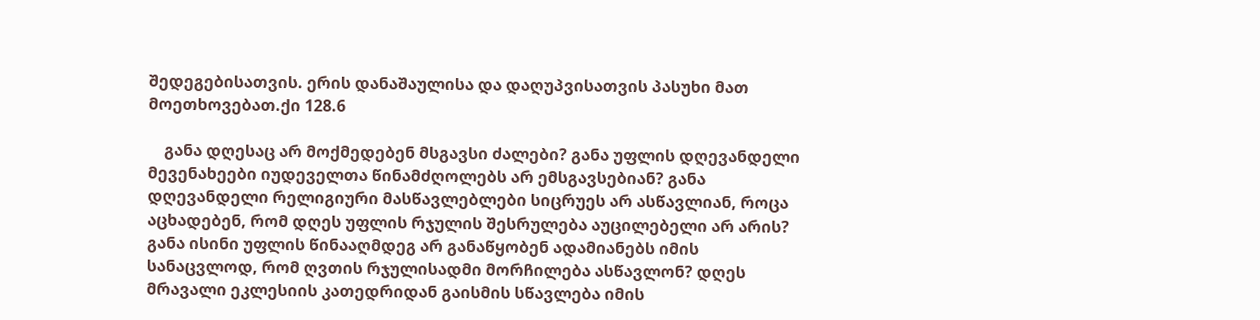შედეგებისათვის. ერის დანაშაულისა და დაღუპვისათვის პასუხი მათ მოეთხოვებათ.ქი 128.6

    განა დღესაც არ მოქმედებენ მსგავსი ძალები? განა უფლის დღევანდელი მევენახეები იუდეველთა წინამძღოლებს არ ემსგავსებიან? განა დღევანდელი რელიგიური მასწავლებლები სიცრუეს არ ასწავლიან, როცა აცხადებენ, რომ დღეს უფლის რჯულის შესრულება აუცილებელი არ არის? განა ისინი უფლის წინააღმდეგ არ განაწყობენ ადამიანებს იმის სანაცვლოდ, რომ ღვთის რჯულისადმი მორჩილება ასწავლონ? დღეს მრავალი ეკლესიის კათედრიდან გაისმის სწავლება იმის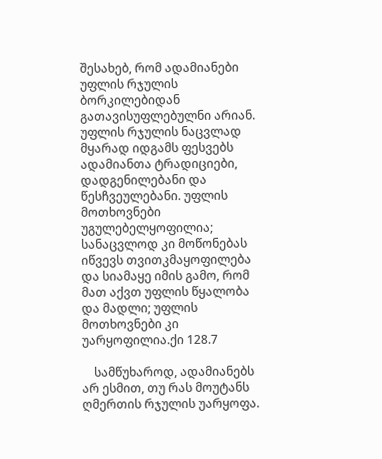შესახებ, რომ ადამიანები უფლის რჯულის ბორკილებიდან გათავისუფლებულნი არიან. უფლის რჯულის ნაცვლად მყარად იდგამს ფესვებს ადამიანთა ტრადიციები, დადგენილებანი და წესჩვეულებანი. უფლის მოთხოვნები უგულებელყოფილია; სანაცვლოდ კი მოწონებას იწვევს თვითკმაყოფილება და სიამაყე იმის გამო, რომ მათ აქვთ უფლის წყალობა და მადლი; უფლის მოთხოვნები კი უარყოფილია.ქი 128.7

    სამწუხაროდ, ადამიანებს არ ესმით, თუ რას მოუტანს ღმერთის რჯულის უარყოფა.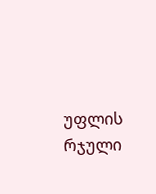უფლის რჯული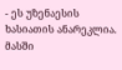- ეს უზენაესის ხასიათის ანარეკლია. მასში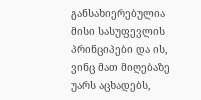განსახიერებულია მისი სასუფევლის პრინციპები და ის, ვინც მათ მიღებაზე უარს აცხადებს,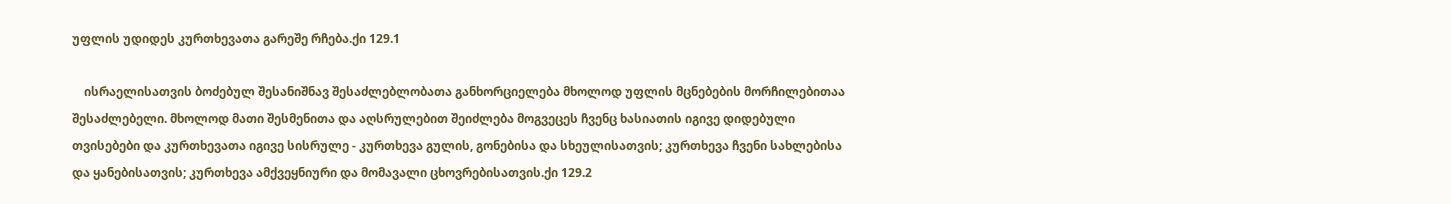უფლის უდიდეს კურთხევათა გარეშე რჩება.ქი 129.1

    ისრაელისათვის ბოძებულ შესანიშნავ შესაძლებლობათა განხორციელება მხოლოდ უფლის მცნებების მორჩილებითაა შესაძლებელი. მხოლოდ მათი შესმენითა და აღსრულებით შეიძლება მოგვეცეს ჩვენც ხასიათის იგივე დიდებული თვისებები და კურთხევათა იგივე სისრულე - კურთხევა გულის, გონებისა და სხეულისათვის; კურთხევა ჩვენი სახლებისა და ყანებისათვის; კურთხევა ამქვეყნიური და მომავალი ცხოვრებისათვის.ქი 129.2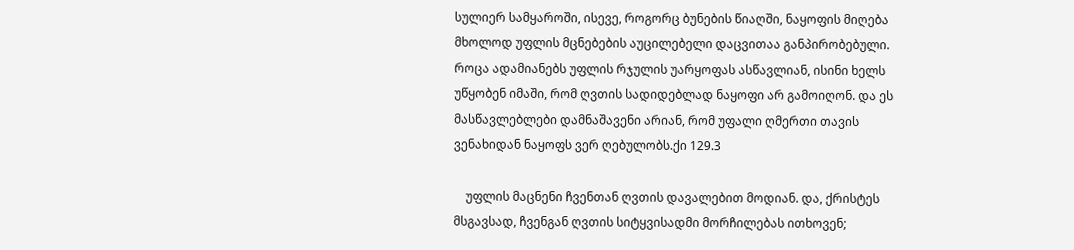სულიერ სამყაროში, ისევე, როგორც ბუნების წიაღში, ნაყოფის მიღება მხოლოდ უფლის მცნებების აუცილებელი დაცვითაა განპირობებული. როცა ადამიანებს უფლის რჯულის უარყოფას ასწავლიან, ისინი ხელს უწყობენ იმაში, რომ ღვთის სადიდებლად ნაყოფი არ გამოიღონ. და ეს მასწავლებლები დამნაშავენი არიან, რომ უფალი ღმერთი თავის ვენახიდან ნაყოფს ვერ ღებულობს.ქი 129.3

    უფლის მაცნენი ჩვენთან ღვთის დავალებით მოდიან. და, ქრისტეს მსგავსად, ჩვენგან ღვთის სიტყვისადმი მორჩილებას ითხოვენ;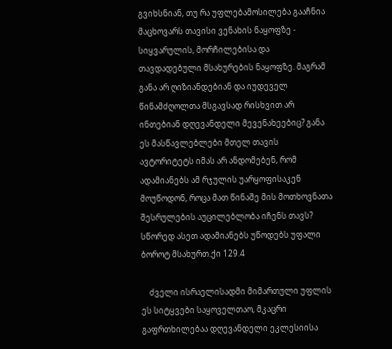გვიხსნიან, თუ რა უფლებამოსილება გააჩნია მაცხოვარს თავისი ვენახის ნაყოფზე - სიყვარულის, მორჩილებისა და თავდადებული მსახურების ნაყოფზე. მაგრამ განა არ ღიზიანდებიან და იუდეველ წინამძღოლთა მსგავსად რისხვით არ ინთებიან დღევანდელი მევენახეებიც? განა ეს მასწავლებლები მთელ თავის ავტორიტეტს იმას არ ანდომებენ, რომ ადამიანებს ამ რჯულის უარყოფისაკენ მოუწოდონ, როცა მათ წინაშე მის მოთხოვნათა შესრულების აუცილებლობა იჩენს თავს? სწორედ ასეთ ადამიანებს უწოდებს უფალი ბოროტ მსახურთ.ქი 129.4

    ძველი ისრაელისადმი მიმართული უფლის ეს სიტყვები საყოველთაო, მკაცრი გაფრთხილებაა დღევანდელი ეკლესიისა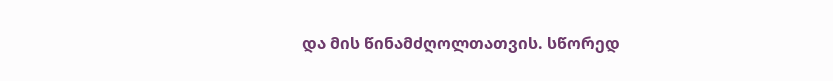და მის წინამძღოლთათვის. სწორედ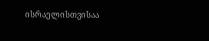ისრაელისთვისაა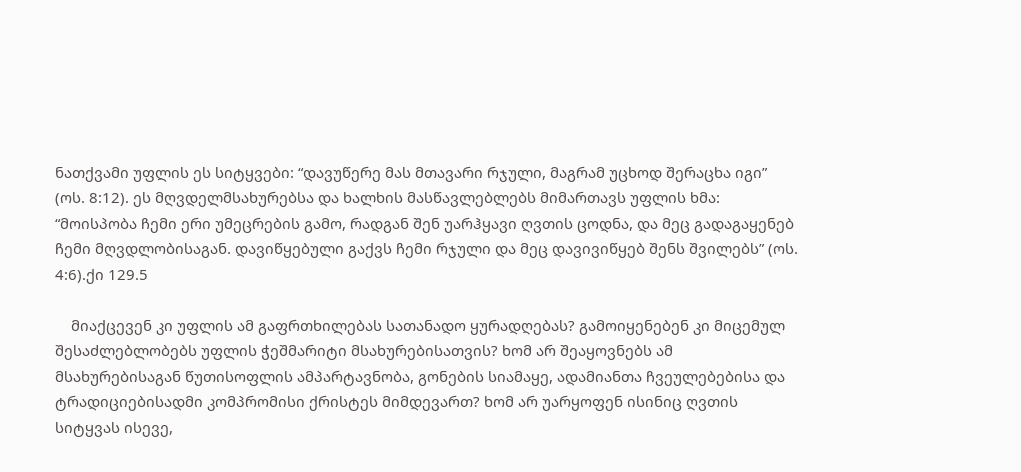ნათქვამი უფლის ეს სიტყვები: “დავუწერე მას მთავარი რჯული, მაგრამ უცხოდ შერაცხა იგი” (ოს. 8:12). ეს მღვდელმსახურებსა და ხალხის მასწავლებლებს მიმართავს უფლის ხმა: “მოისპობა ჩემი ერი უმეცრების გამო, რადგან შენ უარჰყავი ღვთის ცოდნა, და მეც გადაგაყენებ ჩემი მღვდლობისაგან. დავიწყებული გაქვს ჩემი რჯული და მეც დავივიწყებ შენს შვილებს” (ოს. 4:6).ქი 129.5

    მიაქცევენ კი უფლის ამ გაფრთხილებას სათანადო ყურადღებას? გამოიყენებენ კი მიცემულ შესაძლებლობებს უფლის ჭეშმარიტი მსახურებისათვის? ხომ არ შეაყოვნებს ამ მსახურებისაგან წუთისოფლის ამპარტავნობა, გონების სიამაყე, ადამიანთა ჩვეულებებისა და ტრადიციებისადმი კომპრომისი ქრისტეს მიმდევართ? ხომ არ უარყოფენ ისინიც ღვთის სიტყვას ისევე,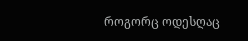როგორც ოდესღაც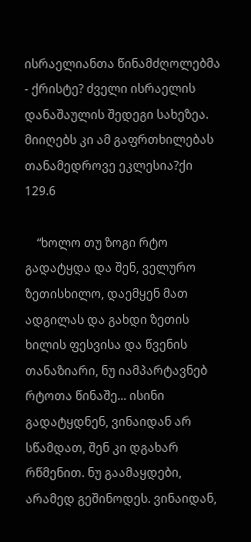ისრაელიანთა წინამძღოლებმა - ქრისტე? ძველი ისრაელის დანაშაულის შედეგი სახეზეა. მიიღებს კი ამ გაფრთხილებას თანამედროვე ეკლესია?ქი 129.6

    “ხოლო თუ ზოგი რტო გადატყდა და შენ, ველურო ზეთისხილო, დაემყენ მათ ადგილას და გახდი ზეთის ხილის ფესვისა და წვენის თანაზიარი, ნუ იამპარტავნებ რტოთა წინაშე... ისინი გადატყდნენ, ვინაიდან არ სწამდათ, შენ კი დგახარ რწმენით. ნუ გაამაყდები, არამედ გეშინოდეს. ვინაიდან,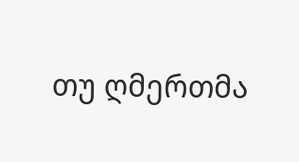თუ ღმერთმა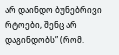არ დაინდო ბუნებრივი რტოები, შენც არ დაგინდობს” (რომ.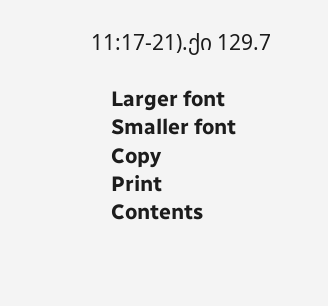11:17-21).ქი 129.7

    Larger font
    Smaller font
    Copy
    Print
    Contents